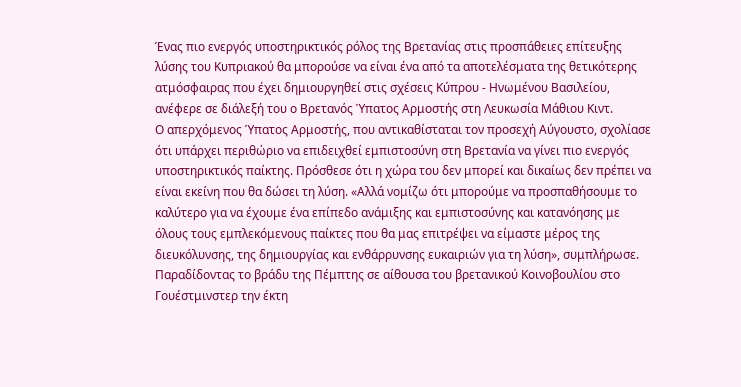Ένας πιο ενεργός υποστηρικτικός ρόλος της Βρετανίας στις προσπάθειες επίτευξης λύσης του Κυπριακού θα μπορούσε να είναι ένα από τα αποτελέσματα της θετικότερης ατμόσφαιρας που έχει δημιουργηθεί στις σχέσεις Κύπρου - Ηνωμένου Βασιλείου, ανέφερε σε διάλεξή του ο Βρετανός Ύπατος Αρμοστής στη Λευκωσία Μάθιου Κιντ.
Ο απερχόμενος Ύπατος Αρμοστής, που αντικαθίσταται τον προσεχή Αύγουστο, σχολίασε ότι υπάρχει περιθώριο να επιδειχθεί εμπιστοσύνη στη Βρετανία να γίνει πιο ενεργός υποστηρικτικός παίκτης. Πρόσθεσε ότι η χώρα του δεν μπορεί και δικαίως δεν πρέπει να είναι εκείνη που θα δώσει τη λύση. «Αλλά νομίζω ότι μπορούμε να προσπαθήσουμε το καλύτερο για να έχουμε ένα επίπεδο ανάμιξης και εμπιστοσύνης και κατανόησης με όλους τους εμπλεκόμενους παίκτες που θα μας επιτρέψει να είμαστε μέρος της διευκόλυνσης, της δημιουργίας και ενθάρρυνσης ευκαιριών για τη λύση», συμπλήρωσε.
Παραδίδοντας το βράδυ της Πέμπτης σε αίθουσα του βρετανικού Κοινοβουλίου στο Γουέστμινστερ την έκτη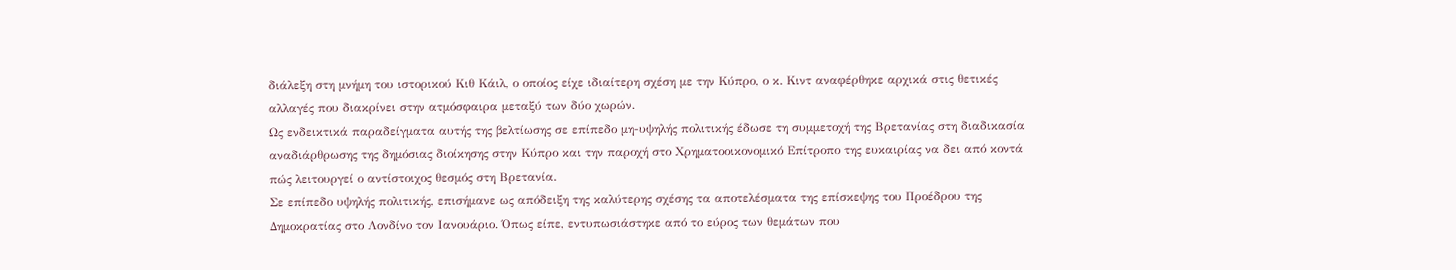διάλεξη στη μνήμη του ιστορικού Κιθ Κάιλ, ο οποίος είχε ιδιαίτερη σχέση με την Κύπρο, ο κ. Κιντ αναφέρθηκε αρχικά στις θετικές αλλαγές που διακρίνει στην ατμόσφαιρα μεταξύ των δύο χωρών.
Ως ενδεικτικά παραδείγματα αυτής της βελτίωσης σε επίπεδο μη-υψηλής πολιτικής έδωσε τη συμμετοχή της Βρετανίας στη διαδικασία αναδιάρθρωσης της δημόσιας διοίκησης στην Κύπρο και την παροχή στο Χρηματοοικονομικό Επίτροπο της ευκαιρίας να δει από κοντά πώς λειτουργεί ο αντίστοιχος θεσμός στη Βρετανία.
Σε επίπεδο υψηλής πολιτικής, επισήμανε ως απόδειξη της καλύτερης σχέσης τα αποτελέσματα της επίσκεψης του Προέδρου της Δημοκρατίας στο Λονδίνο τον Ιανουάριο. Όπως είπε, εντυπωσιάστηκε από το εύρος των θεμάτων που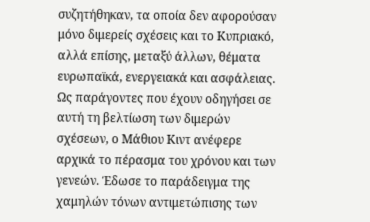συζητήθηκαν, τα οποία δεν αφορούσαν μόνο διμερείς σχέσεις και το Κυπριακό, αλλά επίσης, μεταξύ άλλων, θέματα ευρωπαϊκά, ενεργειακά και ασφάλειας.
Ως παράγοντες που έχουν οδηγήσει σε αυτή τη βελτίωση των διμερών σχέσεων, ο Μάθιου Κιντ ανέφερε αρχικά το πέρασμα του χρόνου και των γενεών. Έδωσε το παράδειγμα της χαμηλών τόνων αντιμετώπισης των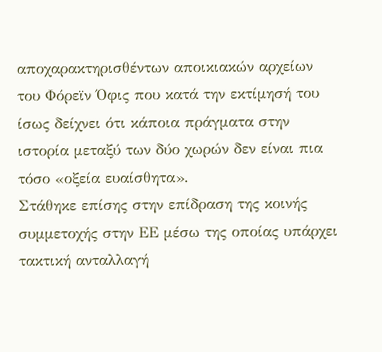αποχαρακτηρισθέντων αποικιακών αρχείων του Φόρεϊν Όφις που κατά την εκτίμησή του ίσως δείχνει ότι κάποια πράγματα στην ιστορία μεταξύ των δύο χωρών δεν είναι πια τόσο «οξεία ευαίσθητα».
Στάθηκε επίσης στην επίδραση της κοινής συμμετοχής στην ΕΕ μέσω της οποίας υπάρχει τακτική ανταλλαγή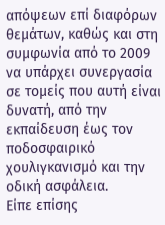απόψεων επί διαφόρων θεμάτων, καθώς και στη συμφωνία από το 2009 να υπάρχει συνεργασία σε τομείς που αυτή είναι δυνατή, από την εκπαίδευση έως τον ποδοσφαιρικό χουλιγκανισμό και την οδική ασφάλεια.
Είπε επίσης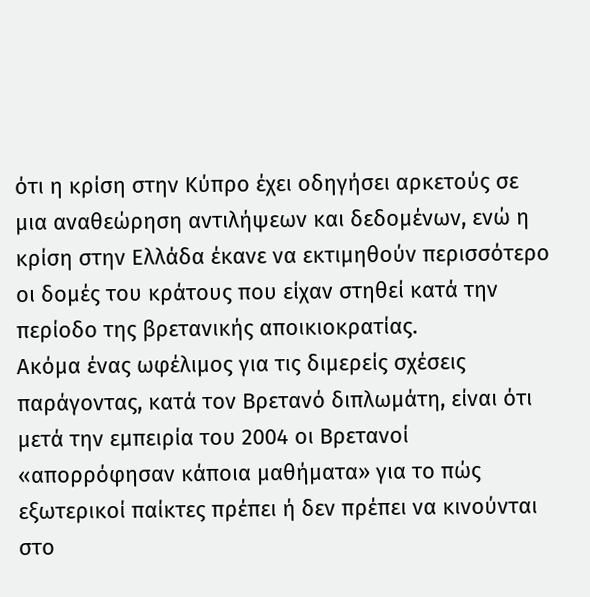ότι η κρίση στην Κύπρο έχει οδηγήσει αρκετούς σε μια αναθεώρηση αντιλήψεων και δεδομένων, ενώ η κρίση στην Ελλάδα έκανε να εκτιμηθούν περισσότερο οι δομές του κράτους που είχαν στηθεί κατά την περίοδο της βρετανικής αποικιοκρατίας.
Ακόμα ένας ωφέλιμος για τις διμερείς σχέσεις παράγοντας, κατά τον Βρετανό διπλωμάτη, είναι ότι μετά την εμπειρία του 2004 οι Βρετανοί «απορρόφησαν κάποια μαθήματα» για το πώς εξωτερικοί παίκτες πρέπει ή δεν πρέπει να κινούνται στο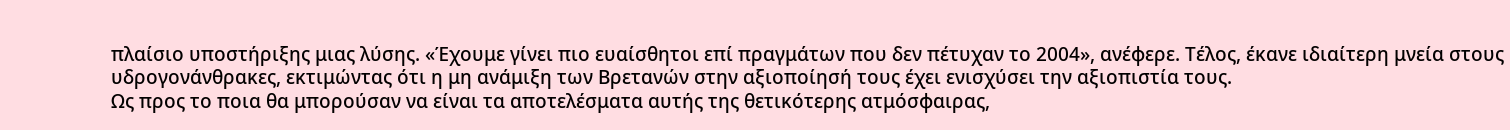πλαίσιο υποστήριξης μιας λύσης. «Έχουμε γίνει πιο ευαίσθητοι επί πραγμάτων που δεν πέτυχαν το 2004», ανέφερε. Τέλος, έκανε ιδιαίτερη μνεία στους υδρογονάνθρακες, εκτιμώντας ότι η μη ανάμιξη των Βρετανών στην αξιοποίησή τους έχει ενισχύσει την αξιοπιστία τους.
Ως προς το ποια θα μπορούσαν να είναι τα αποτελέσματα αυτής της θετικότερης ατμόσφαιρας,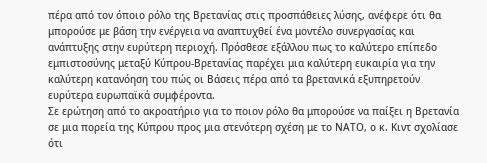πέρα από τον όποιο ρόλο της Βρετανίας στις προσπάθειες λύσης, ανέφερε ότι θα μπορούσε με βάση την ενέργεια να αναπτυχθεί ένα μοντέλο συνεργασίας και ανάπτυξης στην ευρύτερη περιοχή. Πρόσθεσε εξάλλου πως το καλύτερο επίπεδο εμπιστοσύνης μεταξύ Κύπρου-Βρετανίας παρέχει μια καλύτερη ευκαιρία για την καλύτερη κατανόηση του πώς οι Βάσεις πέρα από τα βρετανικά εξυπηρετούν ευρύτερα ευρωπαϊκά συμφέροντα.
Σε ερώτηση από το ακροατήριο για το ποιον ρόλο θα μπορούσε να παίξει η Βρετανία σε μια πορεία της Κύπρου προς μια στενότερη σχέση με το ΝΑΤΟ, ο κ. Κιντ σχολίασε ότι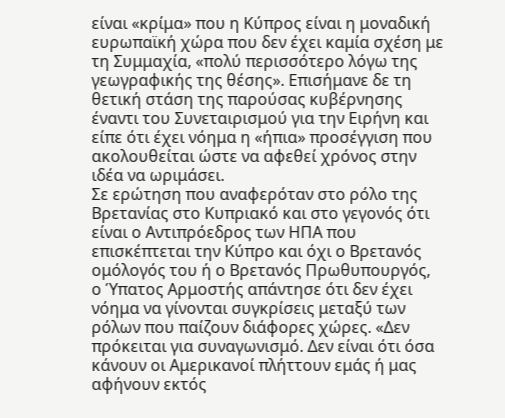είναι «κρίμα» που η Κύπρος είναι η μοναδική ευρωπαϊκή χώρα που δεν έχει καμία σχέση με τη Συμμαχία, «πολύ περισσότερο λόγω της γεωγραφικής της θέσης». Επισήμανε δε τη θετική στάση της παρούσας κυβέρνησης έναντι του Συνεταιρισμού για την Ειρήνη και είπε ότι έχει νόημα η «ήπια» προσέγγιση που ακολουθείται ώστε να αφεθεί χρόνος στην ιδέα να ωριμάσει.
Σε ερώτηση που αναφερόταν στο ρόλο της Βρετανίας στο Κυπριακό και στο γεγονός ότι είναι ο Αντιπρόεδρος των ΗΠΑ που επισκέπτεται την Κύπρο και όχι ο Βρετανός ομόλογός του ή ο Βρετανός Πρωθυπουργός, ο Ύπατος Αρμοστής απάντησε ότι δεν έχει νόημα να γίνονται συγκρίσεις μεταξύ των ρόλων που παίζουν διάφορες χώρες. «Δεν πρόκειται για συναγωνισμό. Δεν είναι ότι όσα κάνουν οι Αμερικανοί πλήττουν εμάς ή μας αφήνουν εκτός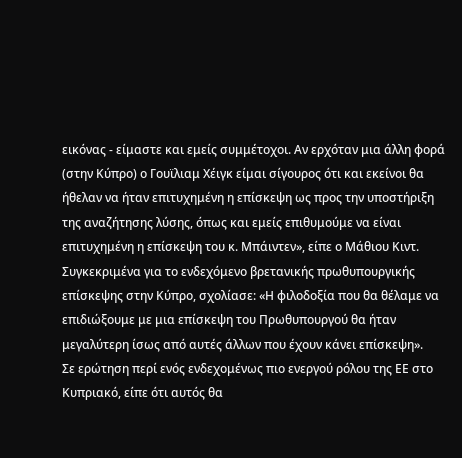εικόνας - είμαστε και εμείς συμμέτοχοι. Αν ερχόταν μια άλλη φορά (στην Κύπρο) ο Γουϊλιαμ Χέιγκ είμαι σίγουρος ότι και εκείνοι θα ήθελαν να ήταν επιτυχημένη η επίσκεψη ως προς την υποστήριξη της αναζήτησης λύσης, όπως και εμείς επιθυμούμε να είναι επιτυχημένη η επίσκεψη του κ. Μπάιντεν», είπε ο Μάθιου Κιντ.
Συγκεκριμένα για το ενδεχόμενο βρετανικής πρωθυπουργικής επίσκεψης στην Κύπρο, σχολίασε: «Η φιλοδοξία που θα θέλαμε να επιδιώξουμε με μια επίσκεψη του Πρωθυπουργού θα ήταν μεγαλύτερη ίσως από αυτές άλλων που έχουν κάνει επίσκεψη».
Σε ερώτηση περί ενός ενδεχομένως πιο ενεργού ρόλου της ΕΕ στο Κυπριακό, είπε ότι αυτός θα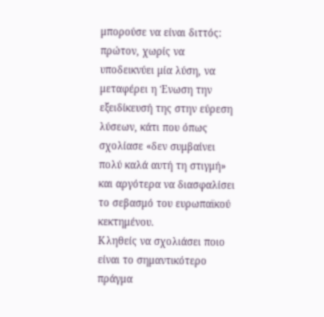μπορούσε να είναι διττός: πρώτον, χωρίς να υποδεικνύει μία λύση, να μεταφέρει η Ένωση την εξειδίκευσή της στην εύρεση λύσεων, κάτι που όπως σχολίασε «δεν συμβαίνει πολύ καλά αυτή τη στιγμή» και αργότερα να διασφαλίσει το σεβασμό του ευρωπαϊκού κεκτημένου.
Κληθείς να σχολιάσει ποιο είναι το σημαντικότερο πράγμα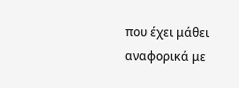που έχει μάθει αναφορικά με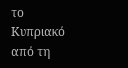το Κυπριακό από τη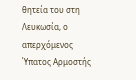θητεία του στη Λευκωσία, ο απερχόμενος Ύπατος Αρμοστής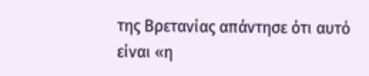της Βρετανίας απάντησε ότι αυτό είναι «η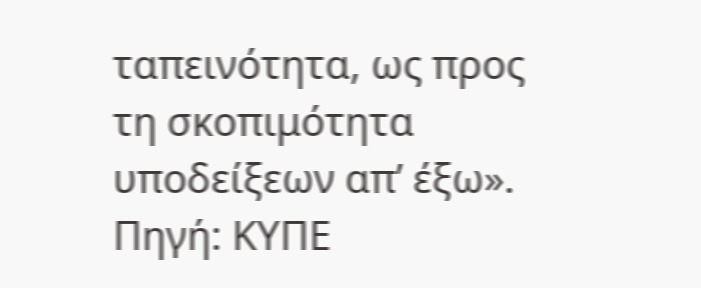ταπεινότητα, ως προς τη σκοπιμότητα υποδείξεων απ’ έξω».
Πηγή: ΚΥΠΕ